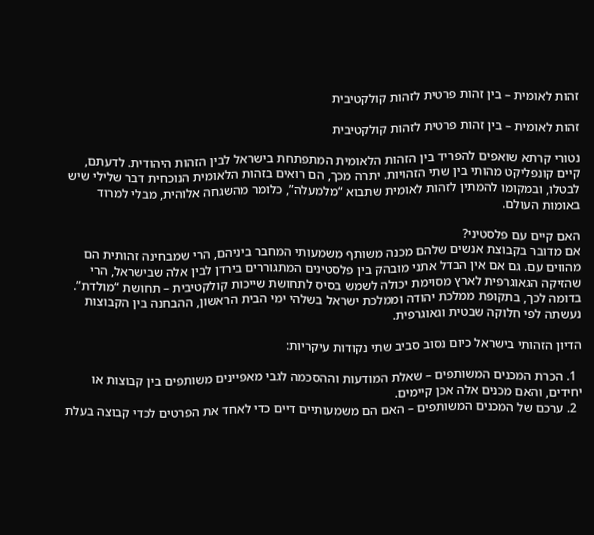זהות לאומית – בין זהות פרטית לזהות קולקטיבית

זהות לאומית – בין זהות פרטית לזהות קולקטיבית

נטורי קרתא שואפים להפריד בין הזהות הלאומית המתפתחת בישראל לבין הזהות היהודית. לדעתם, קיים קונפליקט מהותי בין שתי הזהויות. יתרה מכך, הם רואים בזהות הלאומית הנוכחית דבר שלילי שיש לבטלו, ובמקומו להמתין לזהות לאומית שתבוא “מלמעלה”, כלומר מהשגחה אלוהית, מבלי למרוד באומות העולם.

האם קיים עם פלסטיני?
אם מדובר בקבוצת אנשים שלהם מכנה משותף משמעותי המחבר ביניהם, הרי שמבחינה זהותית הם מהווים עם. גם אם אין הבדל אתני מובהק בין פלסטינים המתגוררים בירדן לבין אלה שבישראל, הרי שהזיקה הגאוגרפית לארץ מסוימת יכולה לשמש בסיס לתחושת שייכות קולקטיבית – תחושת “מולדת”.
בדומה לכך, בתקופת ממלכת יהודה וממלכת ישראל בשלהי ימי הבית הראשון, ההבחנה בין הקבוצות נעשתה לפי חלוקה שבטית וגאוגרפית.

הדיון הזהותי בישראל כיום נסוב סביב שתי נקודות עיקריות:

  1. הכרת המכנים המשותפים – שאלת המודעות וההסכמה לגבי מאפיינים משותפים בין קבוצות או יחידים, והאם מכנים אלה אכן קיימים.
  2. ערכם של המכנים המשותפים – האם הם משמעותיים דיים כדי לאחד את הפרטים לכדי קבוצה בעלת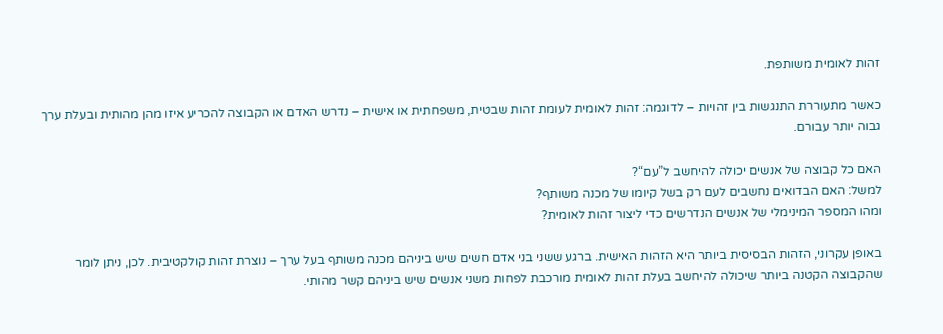זהות לאומית משותפת.

כאשר מתעוררת התנגשות בין זהויות – לדוגמה: זהות לאומית לעומת זהות שבטית, משפחתית או אישית – נדרש האדם או הקבוצה להכריע איזו מהן מהותית ובעלת ערך גבוה יותר עבורם.

האם כל קבוצה של אנשים יכולה להיחשב ל”עם“?
למשל: האם הבדואים נחשבים לעם רק בשל קיומו של מכנה משותף?
ומהו המספר המינימלי של אנשים הנדרשים כדי ליצור זהות לאומית?

באופן עקרוני, הזהות הבסיסית ביותר היא הזהות האישית. ברגע ששני בני אדם חשים שיש ביניהם מכנה משותף בעל ערך – נוצרת זהות קולקטיבית. לכן, ניתן לומר שהקבוצה הקטנה ביותר שיכולה להיחשב בעלת זהות לאומית מורכבת לפחות משני אנשים שיש ביניהם קשר מהותי.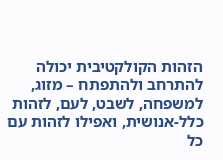הזהות הקולקטיבית יכולה להתרחב ולהתפתח – מזוג, למשפחה, לשבט, לעם, לזהות כלל-אנושית, ואפילו לזהות עם כל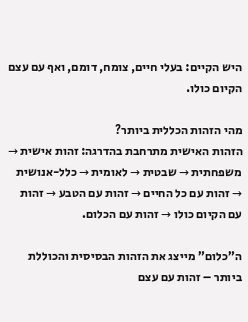היש הקיים: בעלי חיים, צומח, דומם, ואף עם עצם הקיום כולו.

מהי הזהות הכללית ביותר?
הזהות האישית מתרחבת בהדרגה: זהות אישית → משפחתית → שבטית → לאומית → כלל-אנושית → זהות עם כל החיים → זהות עם הטבע → זהות עם הקיום כולו → זהות עם הכלום.

ה”כלום” מייצג את הזהות הבסיסית והכוללת ביותר – זהות עם עצם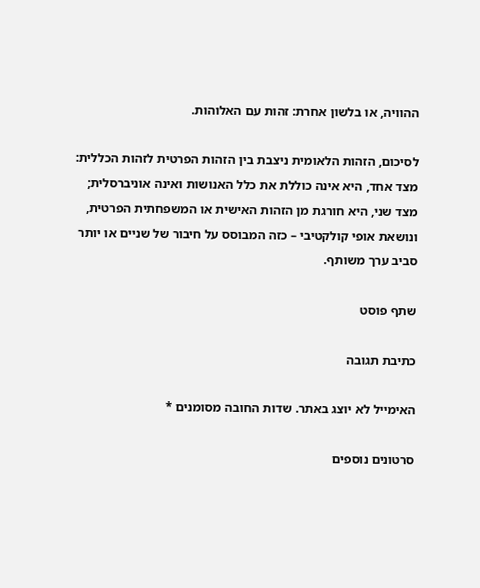ההוויה, או בלשון אחרת: זהות עם האלוהות.

לסיכום, הזהות הלאומית ניצבת בין הזהות הפרטית לזהות הכללית: מצד אחד, היא אינה כוללת את כלל האנושות ואינה אוניברסלית; מצד שני, היא חורגת מן הזהות האישית או המשפחתית הפרטית, ונושאת אופי קולקטיבי – כזה המבוסס על חיבור של שניים או יותר סביב ערך משותף.

שתף פוסט

כתיבת תגובה

האימייל לא יוצג באתר. שדות החובה מסומנים *

סרטונים נוספים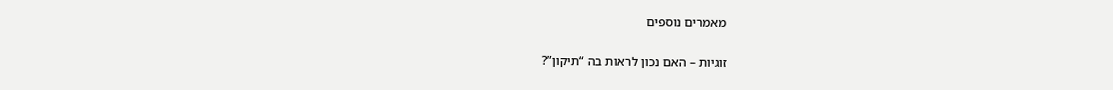מאמרים נוספים

זוגיות – האם נכון לראות בה “תיקון”?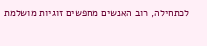לכתחילה, רוב האנשים מחפשים זוגיות מושלמת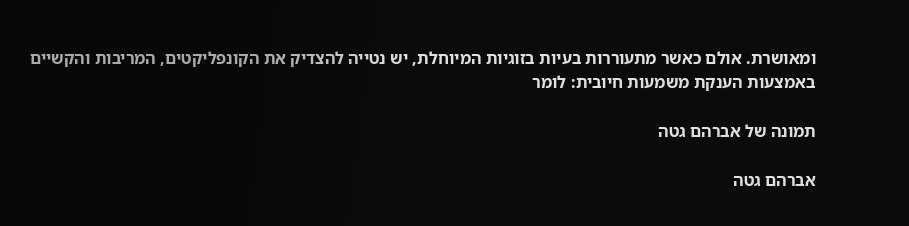ומאושרת. אולם כאשר מתעוררות בעיות בזוגיות המיוחלת, יש נטייה להצדיק את הקונפליקטים, המריבות והקשיים באמצעות הענקת משמעות חיובית: לומר

תמונה של אברהם גטה

אברהם גטה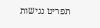תפריט נגישות